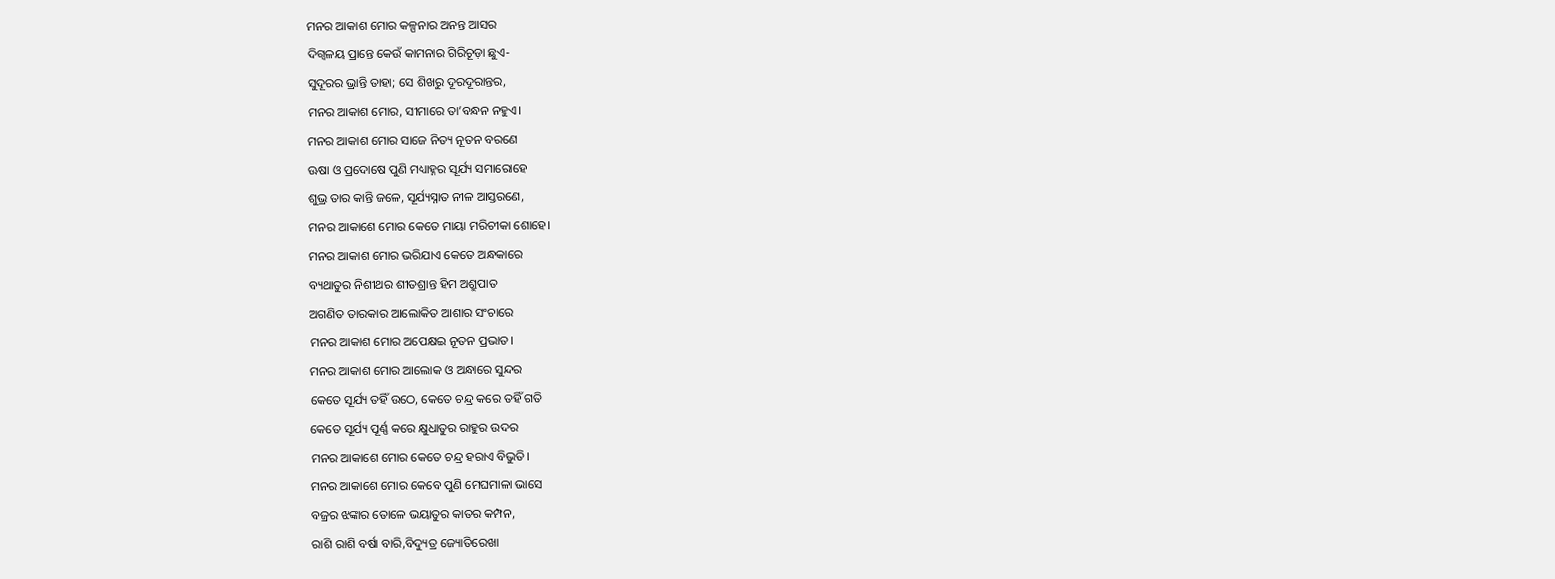ମନର ଆକାଶ ମୋର କଳ୍ପନାର ଅନନ୍ତ ଆସର
ଦିଗ୍ବଳୟ ପ୍ରାନ୍ତେ କେଉଁ କାମନାର ଗିରିଚୂଡ଼ା ଛୁଏ-
ସୁଦୂରର ଭ୍ରାନ୍ତି ତାହା; ସେ ଶିଖରୁ ଦୂରଦୂରାନ୍ତର,
ମନର ଆକାଶ ମୋର, ସୀମାରେ ତା’ବନ୍ଧନ ନହୁଏ।
ମନର ଆକାଶ ମୋର ସାଜେ ନିତ୍ୟ ନୂତନ ବରଣେ
ଊଷା ଓ ପ୍ରଦୋଷେ ପୁଣି ମଧ୍ୟାହ୍ନର ସୂର୍ଯ୍ୟ ସମାରୋହେ
ଶୁଭ୍ର ତାର କାନ୍ତି ଜଳେ, ସୂର୍ଯ୍ୟସ୍ନାତ ନୀଳ ଆସ୍ତରଣେ,
ମନର ଆକାଶେ ମୋର କେତେ ମାୟା ମରିଚୀକା ଶୋହେ।
ମନର ଆକାଶ ମୋର ଭରିଯାଏ କେତେ ଅନ୍ଧକାରେ
ବ୍ୟଥାତୁର ନିଶୀଥର ଶୀତଶ୍ରାନ୍ତ ହିମ ଅଶ୍ରୁପାତ
ଅଗଣିତ ତାରକାର ଆଲୋକିତ ଆଶାର ସଂଚାରେ
ମନର ଆକାଶ ମୋର ଅପେକ୍ଷଇ ନୂତନ ପ୍ରଭାତ।
ମନର ଆକାଶ ମୋର ଆଲୋକ ଓ ଅନ୍ଧାରେ ସୁନ୍ଦର
କେତେ ସୂର୍ଯ୍ୟ ତହିଁ ଉଠେ, କେତେ ଚନ୍ଦ୍ର କରେ ତହିଁ ଗତି
କେତେ ସୂର୍ଯ୍ୟ ପୂର୍ଣ୍ଣ କରେ କ୍ଷୁଧାତୁର ରାହୁର ଉଦର
ମନର ଆକାଶେ ମୋର କେତେ ଚନ୍ଦ୍ର ହରାଏ ବିଭୁତି।
ମନର ଆକାଶେ ମୋର କେବେ ପୁଣି ମେଘମାଳା ଭାସେ
ବଜ୍ରର ଝଙ୍କାର ତୋଳେ ଭୟାତୁର କାତର କମ୍ପନ,
ରାଶି ରାଶି ବର୍ଷା ବାରି,ବିଦ୍ୟୁତ୍ର ଜ୍ୟୋତିରେଖା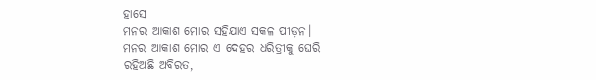ହାସେ
ମନର ଆକାଶ ମୋର ସହିଯାଏ ସକଳ ପୀଡ଼ନ।
ମନର ଆକାଶ ମୋର ଏ ଦେହର ଧରିତ୍ରୀକୁ ଘେରି
ରହିଅଛି ଅବିରତ,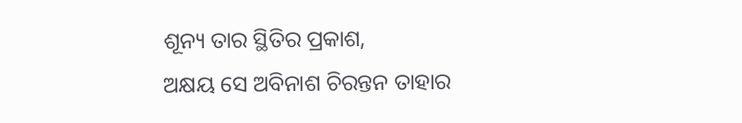ଶୂନ୍ୟ ତାର ସ୍ଥିତିର ପ୍ରକାଶ,
ଅକ୍ଷୟ ସେ ଅବିନାଶ ଚିରନ୍ତନ ତାହାର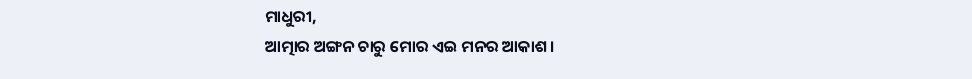ମାଧୁରୀ,
ଆତ୍ମାର ଅଙ୍ଗନ ଚାରୁ ମୋର ଏଇ ମନର ଆକାଶ।